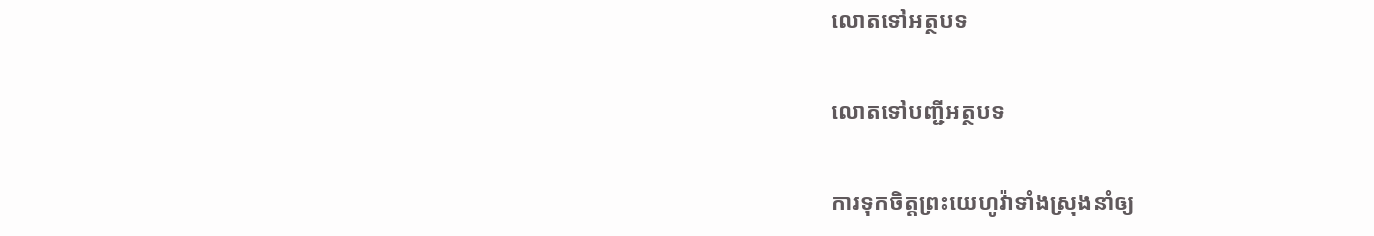លោតទៅអត្ថបទ

លោតទៅបញ្ជីអត្ថបទ

ការទុកចិត្ដព្រះយេហូវ៉ាទាំងស្រុងនាំឲ្យ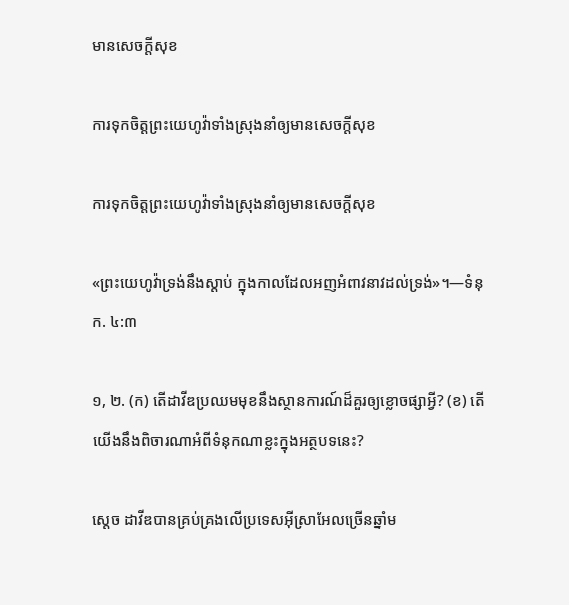មានសេចក្ដីសុខ

ការទុកចិត្ដព្រះយេហូវ៉ាទាំងស្រុងនាំឲ្យមានសេចក្ដីសុខ

ការទុកចិត្តព្រះយេហូវ៉ាទាំងស្រុងនាំឲ្យមានសេចក្ដីសុខ

«ព្រះយេហូវ៉ាទ្រង់នឹងស្ដាប់ ក្នុងកាលដែលអញអំពាវនាវដល់ទ្រង់»។—ទំនុក. ៤:៣

១, ២. (ក) តើដាវីឌប្រឈមមុខនឹងស្ថានការណ៍ដ៏គួរឲ្យខ្លោចផ្សាអ្វី? (ខ) តើយើងនឹងពិចារណាអំពីទំនុកណាខ្លះក្នុងអត្ថបទនេះ?

ស្តេច ដាវីឌបានគ្រប់គ្រងលើប្រទេសអ៊ីស្រាអែលច្រើនឆ្នាំម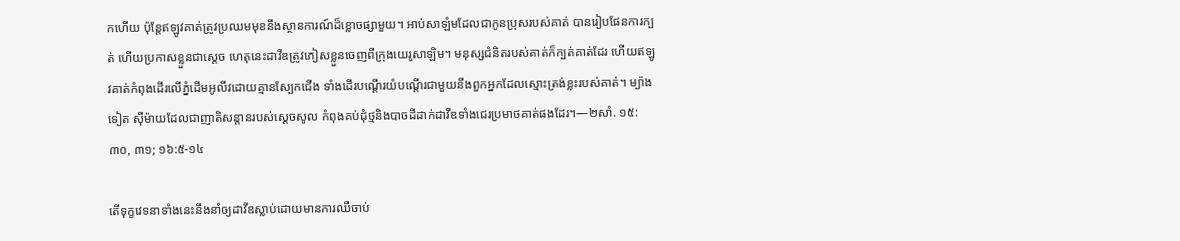កហើយ ប៉ុន្តែឥឡូវគាត់ត្រូវប្រឈមមុខនឹងស្ថានការណ៍ដ៏ខ្លោចផ្សាមួយ។ អាប់សាឡំមដែលជាកូនប្រុសរបស់គាត់ បានរៀបផែនការក្បត់ ហើយប្រកាសខ្លួនជាស្តេច ហេតុនេះដាវីឌត្រូវភៀសខ្លួនចេញពីក្រុងយេរូសាឡិម។ មនុស្សជំនិតរបស់គាត់ក៏ក្បត់គាត់ដែរ ហើយឥឡូវគាត់កំពុងដើរលើភ្នំដើមអូលីវដោយគ្មានស្បែកជើង ទាំងដើរបណ្ដើរយំបណ្ដើរជាមួយនឹងពួកអ្នកដែលស្មោះត្រង់ខ្លះរបស់គាត់។ ម្យ៉ាងទៀត ស៊ីម៉ាយដែលជាញាតិសន្ដានរបស់ស្តេចសូល កំពុងគប់ដុំថ្មនិងបាចដីដាក់ដាវីឌទាំងជេរប្រមាថគាត់ផងដែរ។—២សាំ. ១៥:៣០, ៣១; ១៦:៥-១៤

តើទុក្ខវេទនាទាំងនេះនឹងនាំឲ្យដាវីឌស្លាប់ដោយមានការឈឺចាប់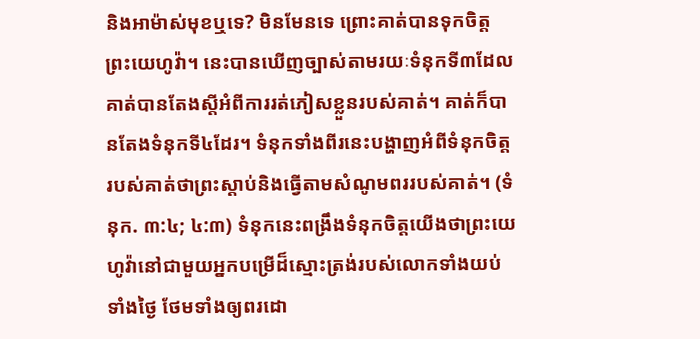និងអាម៉ាស់មុខឬទេ? មិនមែនទេ ព្រោះគាត់បានទុកចិត្តព្រះយេហូវ៉ា។ នេះបានឃើញច្បាស់តាមរយៈទំនុកទី៣ដែលគាត់បានតែងស្តីអំពីការរត់ភៀសខ្លួនរបស់គាត់។ គាត់ក៏បានតែងទំនុកទី៤ដែរ។ ទំនុកទាំងពីរនេះបង្ហាញអំពីទំនុកចិត្តរបស់គាត់ថាព្រះស្ដាប់និងធ្វើតាមសំណូមពររបស់គាត់។ (ទំនុក. ៣:៤; ៤:៣) ទំនុកនេះពង្រឹងទំនុកចិត្តយើងថាព្រះយេហូវ៉ានៅជាមួយអ្នកបម្រើដ៏ស្មោះត្រង់របស់លោកទាំងយប់ទាំងថ្ងៃ ថែមទាំងឲ្យពរដោ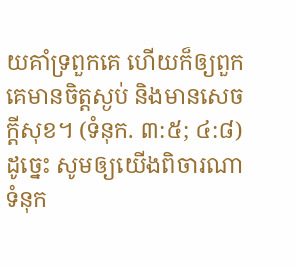យគាំទ្រពួកគេ ហើយក៏ឲ្យពួកគេមានចិត្តស្ងប់ និងមានសេចក្ដីសុខ។ (ទំនុក. ៣:៥; ៤:៨) ដូច្នេះ សូមឲ្យយើងពិចារណាទំនុក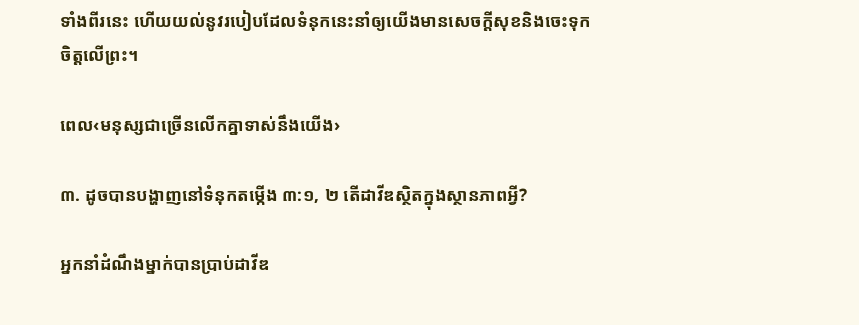ទាំងពីរនេះ ហើយយល់នូវរបៀបដែលទំនុកនេះនាំឲ្យយើងមានសេចក្ដីសុខនិងចេះទុកចិត្តលើព្រះ។

ពេល‹មនុស្សជាច្រើនលើកគ្នាទាស់នឹងយើង›

៣. ដូចបានបង្ហាញនៅទំនុកតម្កើង ៣:១, ២ តើដាវីឌស្ថិតក្នុងស្ថានភាពអ្វី?

អ្នកនាំដំណឹងម្នាក់បានប្រាប់ដាវីឌ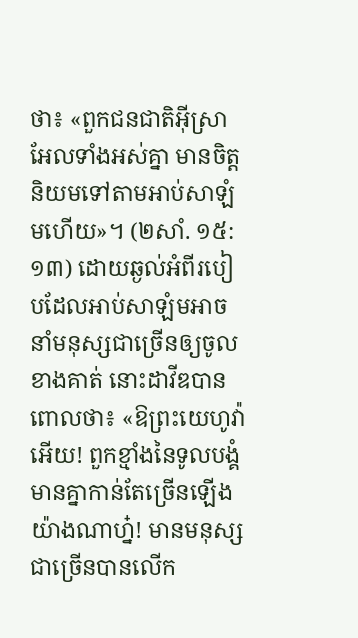ថា៖ «ពួកជនជាតិអ៊ីស្រាអែលទាំងអស់គ្នា មានចិត្តនិយមទៅតាមអាប់សាឡំមហើយ»។ (២សាំ. ១៥:១៣) ដោយឆ្ងល់អំពីរបៀបដែលអាប់សាឡំមអាចនាំមនុស្សជាច្រើនឲ្យចូលខាងគាត់ នោះដាវីឌបានពោលថា៖ «ឱព្រះយេហូវ៉ាអើយ! ពួកខ្មាំងនៃទូលបង្គំមានគ្នាកាន់តែច្រើនឡើងយ៉ាងណាហ្ន៎! មានមនុស្សជាច្រើនបានលើក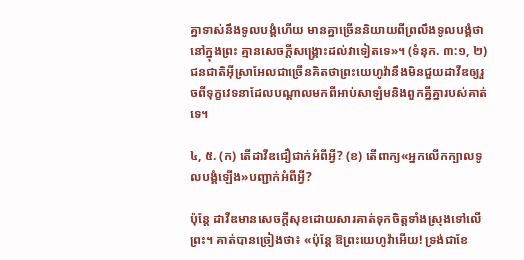គ្នាទាស់នឹងទូលបង្គំហើយ មានគ្នាច្រើននិយាយពីព្រលឹងទូលបង្គំថា នៅក្នុងព្រះ គ្មានសេចក្ដីសង្គ្រោះដល់វាទៀតទេ»។ (ទំនុក. ៣:១, ២) ជនជាតិអ៊ីស្រាអែលជាច្រើនគិតថាព្រះយេហូវ៉ានឹងមិនជួយដាវីឌឲ្យរួចពីទុក្ខវេទនាដែលបណ្ដាលមកពីអាប់សាឡំមនិងពួកគ្នីគ្នារបស់គាត់ទេ។

៤, ៥. (ក) តើដាវីឌជឿជាក់អំពីអ្វី? (ខ) តើពាក្យ«អ្នកលើកក្បាលទូលបង្គំឡើង»បញ្ជាក់អំពីអ្វី?

ប៉ុន្តែ ដាវីឌមានសេចក្ដីសុខដោយសារគាត់ទុកចិត្តទាំងស្រុងទៅលើព្រះ។ គាត់បានច្រៀងថា៖ «ប៉ុន្តែ ឱព្រះយេហូវ៉ាអើយ! ទ្រង់ជាខែ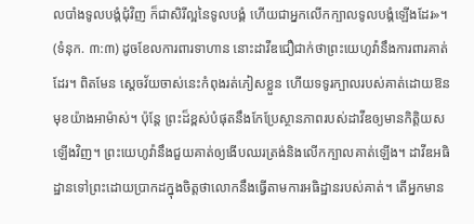លបាំងទូលបង្គំជុំវិញ ក៏ជាសិរីល្អនៃទូលបង្គំ ហើយជាអ្នកលើកក្បាលទូលបង្គំឡើងដែរ»។ (ទំនុក. ៣:៣) ដូចខែលការពារទាហាន នោះដាវីឌជឿជាក់ថាព្រះយេហូវ៉ានឹងការពារគាត់ដែរ។ ពិតមែន ស្តេចវ័យចាស់នេះកំពុងរត់ភៀសខ្លួន ហើយទទូរក្បាលរបស់គាត់ដោយឱនមុខយ៉ាងអាម៉ាស់។ ប៉ុន្តែ ព្រះដ៏ខ្ពស់បំផុតនឹងកែប្រែស្ថានភាពរបស់ដាវីឌឲ្យមានកិត្ដិយសឡើងវិញ។ ព្រះយេហូវ៉ានឹងជួយគាត់ឲ្យងើបឈរត្រង់និងលើកក្បាលគាត់ឡើង។ ដាវីឌអធិដ្ឋានទៅព្រះដោយប្រាកដក្នុងចិត្តថាលោកនឹងធ្វើតាមការអធិដ្ឋានរបស់គាត់។ តើអ្នកមាន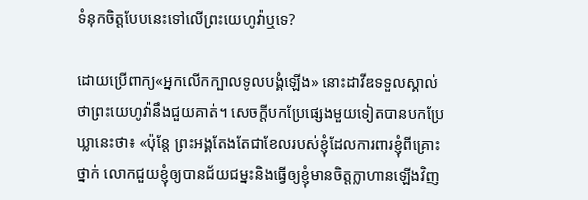ទំនុកចិត្តបែបនេះទៅលើព្រះយេហូវ៉ាឬទេ?

ដោយប្រើពាក្យ«អ្នកលើកក្បាលទូលបង្គំឡើង» នោះដាវីឌទទួលស្គាល់ថាព្រះយេហូវ៉ានឹងជួយគាត់។ សេចក្ដីបកប្រែផ្សេងមួយទៀតបានបកប្រែឃ្លានេះថា៖ «ប៉ុន្តែ ព្រះអង្គតែងតែជាខែលរបស់ខ្ញុំដែលការពារខ្ញុំពីគ្រោះថ្នាក់ លោកជួយខ្ញុំឲ្យបានជ័យជម្នះនិងធ្វើឲ្យខ្ញុំមានចិត្តក្លាហានឡើងវិញ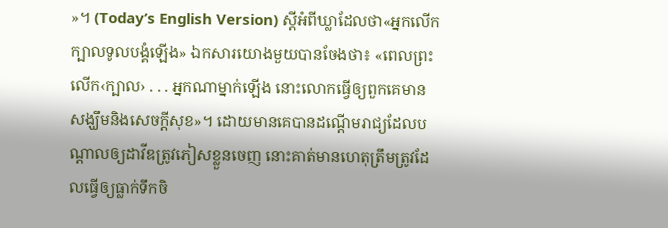»។ (Today’s English Version) ស្តីអំពីឃ្លាដែលថា«អ្នកលើកក្បាលទូលបង្គំឡើង» ឯកសារយោងមួយបានចែងថា៖ «ពេលព្រះលើក‹ក្បាល› . . . អ្នកណាម្នាក់ឡើង នោះលោកធ្វើឲ្យពួកគេមានសង្ឃឹមនិងសេចក្ដីសុខ»។ ដោយមានគេបានដណ្ដើមរាជ្យដែលបណ្ដាលឲ្យដាវីឌត្រូវភៀសខ្លួនចេញ នោះគាត់មានហេតុត្រឹមត្រូវដែលធ្វើឲ្យធ្លាក់ទឹកចិ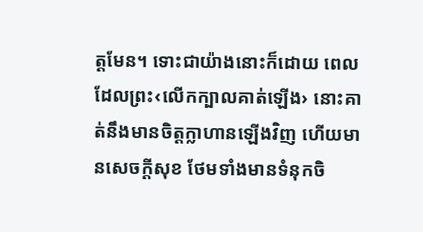ត្តមែន។ ទោះជាយ៉ាងនោះក៏ដោយ ពេលដែលព្រះ‹លើកក្បាលគាត់ឡើង› នោះគាត់នឹងមានចិត្តក្លាហានឡើងវិញ ហើយមានសេចក្ដីសុខ ថែមទាំងមានទំនុកចិ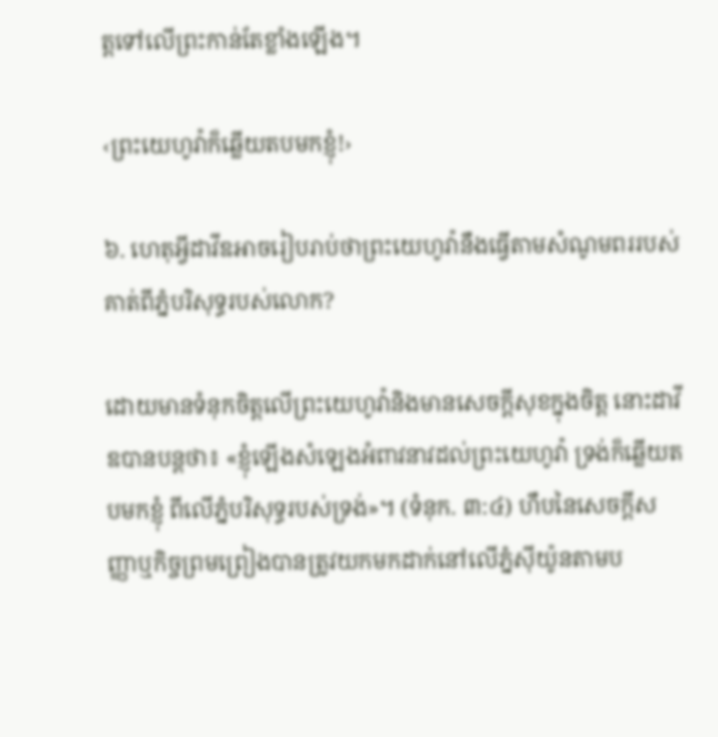ត្តទៅលើព្រះកាន់តែខ្លាំងឡើង។

‹ព្រះយេហូវ៉ាក៏ឆ្លើយតបមកខ្ញុំ!›

៦. ហេតុអ្វីដាវីឌអាចរៀបរាប់ថាព្រះយេហូវ៉ានឹងធ្វើតាមសំណូមពររបស់គាត់ពីភ្នំបរិសុទ្ធរបស់លោក?

ដោយមានទំនុកចិត្តលើព្រះយេហូវ៉ានិងមានសេចក្ដីសុខក្នុងចិត្ត នោះដាវីឌបានបន្តថា៖ «ខ្ញុំឡើងសំឡេងអំពាវនាវដល់ព្រះយេហូវ៉ា ទ្រង់ក៏ឆ្លើយតបមកខ្ញុំ ពីលើភ្នំបរិសុទ្ធរបស់ទ្រង់»។ (ទំនុក. ៣:៤) ហឹបនៃសេចក្ដីសញ្ញាឬកិច្ចព្រមព្រៀងបានត្រូវយកមកដាក់នៅលើភ្នំស៊ីយ៉ូនតាមប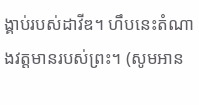ង្គាប់របស់ដាវីឌ។ ហឹបនេះតំណាងវត្តមានរបស់ព្រះ។ (សូមអាន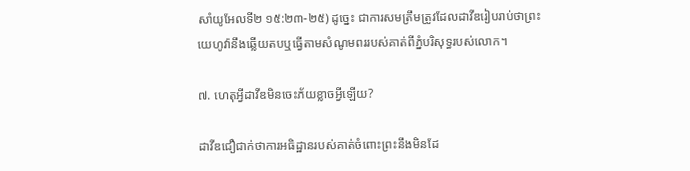សាំយូអែលទី២ ១៥:២៣-២៥) ដូច្នេះ ជាការសមត្រឹមត្រូវដែលដាវីឌរៀបរាប់ថាព្រះយេហូវ៉ានឹងឆ្លើយតបឬធ្វើតាមសំណូមពររបស់គាត់ពីភ្នំបរិសុទ្ធរបស់លោក។

៧. ហេតុអ្វីដាវីឌមិនចេះភ័យខ្លាចអ្វីឡើយ?

ដាវីឌជឿជាក់ថាការអធិដ្ឋានរបស់គាត់ចំពោះព្រះនឹងមិនដែ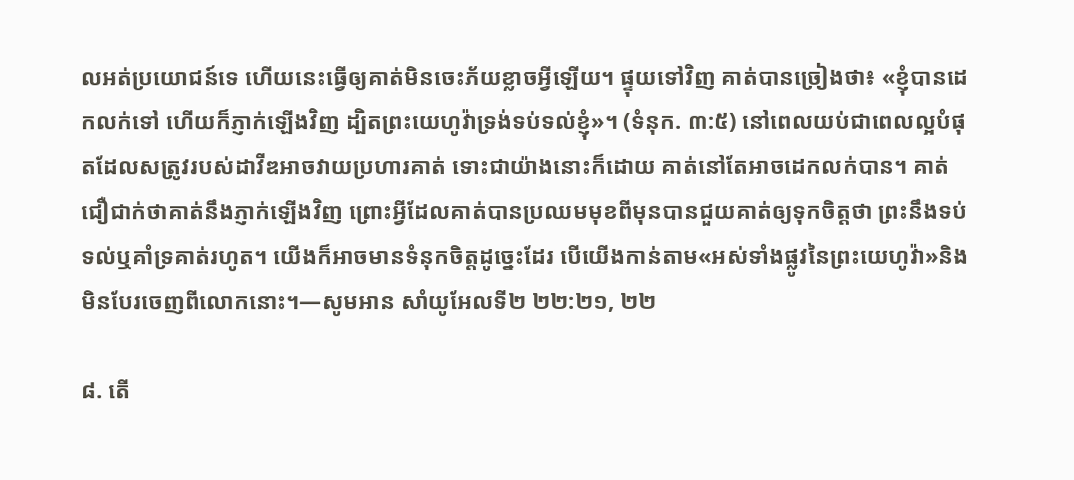លអត់ប្រយោជន៍ទេ ហើយនេះធ្វើឲ្យគាត់មិនចេះភ័យខ្លាចអ្វីឡើយ។ ផ្ទុយទៅវិញ គាត់បានច្រៀងថា៖ «ខ្ញុំបានដេកលក់ទៅ ហើយក៏ភ្ញាក់ឡើងវិញ ដ្បិតព្រះយេហូវ៉ាទ្រង់ទប់ទល់ខ្ញុំ»។ (ទំនុក. ៣:៥) នៅពេលយប់ជាពេលល្អបំផុតដែលសត្រូវរបស់ដាវីឌអាចវាយប្រហារគាត់ ទោះជាយ៉ាងនោះក៏ដោយ គាត់នៅតែអាចដេកលក់បាន។ គាត់ជឿជាក់ថាគាត់នឹងភ្ញាក់ឡើងវិញ ព្រោះអ្វីដែលគាត់បានប្រឈមមុខពីមុនបានជួយគាត់ឲ្យទុកចិត្តថា ព្រះនឹងទប់ទល់ឬគាំទ្រគាត់រហូត។ យើងក៏អាចមានទំនុកចិត្តដូច្នេះដែរ បើយើងកាន់តាម«អស់ទាំងផ្លូវនៃព្រះយេហូវ៉ា»និងមិនបែរចេញពីលោកនោះ។—សូមអាន សាំយូអែលទី២ ២២:២១, ២២

៨. តើ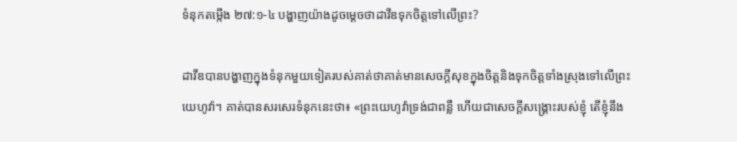ទំនុកតម្កើង ២៧:១-៤ បង្ហាញយ៉ាងដូចម្ដេចថាដាវីឌទុកចិត្តទៅលើព្រះ?

ដាវីឌបានបង្ហាញក្នុងទំនុកមួយទៀតរបស់គាត់ថាគាត់មានសេចក្ដីសុខក្នុងចិត្តនិងទុកចិត្តទាំងស្រុងទៅលើព្រះយេហូវ៉ា។ គាត់បានសរសេរទំនុកនេះថា៖ «ព្រះយេហូវ៉ាទ្រង់ជាពន្លឺ ហើយជាសេចក្ដីសង្គ្រោះរបស់ខ្ញុំ តើខ្ញុំនឹង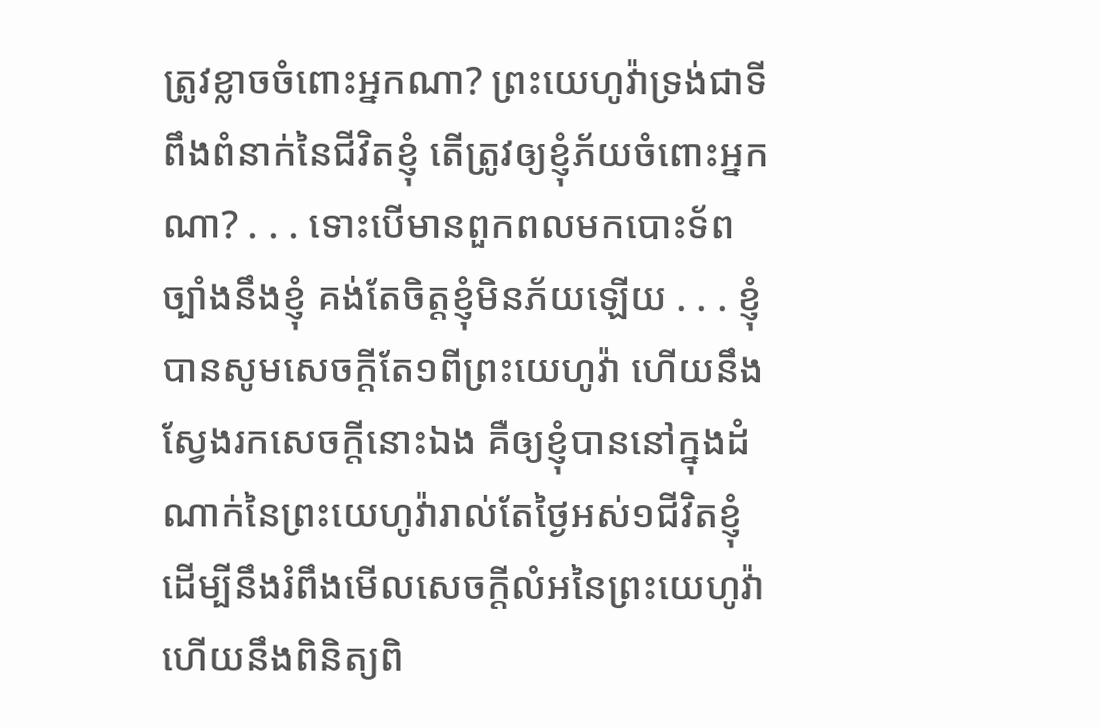ត្រូវខ្លាចចំពោះអ្នកណា? ព្រះយេហូវ៉ាទ្រង់ជាទីពឹងពំនាក់នៃជីវិតខ្ញុំ តើត្រូវឲ្យខ្ញុំភ័យចំពោះអ្នកណា? . . . ទោះបើមានពួកពលមកបោះទ័ពច្បាំងនឹងខ្ញុំ គង់តែចិត្តខ្ញុំមិនភ័យឡើយ . . . ខ្ញុំបានសូមសេចក្ដីតែ១ពីព្រះយេហូវ៉ា ហើយនឹងស្វែងរកសេចក្ដីនោះឯង គឺឲ្យខ្ញុំបាននៅក្នុងដំណាក់នៃព្រះយេហូវ៉ារាល់តែថ្ងៃអស់១ជីវិតខ្ញុំ ដើម្បីនឹងរំពឹងមើលសេចក្ដីលំអនៃព្រះយេហូវ៉ា ហើយនឹងពិនិត្យពិ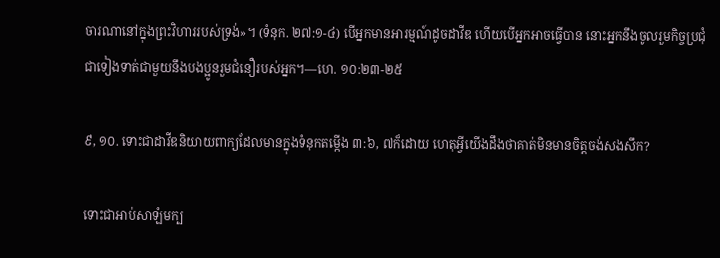ចារណានៅក្នុងព្រះវិហាររបស់ទ្រង់»។ (ទំនុក. ២៧:១-៤) បើអ្នកមានអារម្មណ៍ដូចដាវីឌ ហើយបើអ្នកអាចធ្វើបាន នោះអ្នកនឹងចូលរួមកិច្ចប្រជុំជាទៀងទាត់ជាមួយនឹងបងប្អូនរួមជំនឿរបស់អ្នក។—ហេ. ១០:២៣-២៥

៩, ១០. ទោះជាដាវីឌនិយាយពាក្យដែលមានក្នុងទំនុកតម្កើង ៣:៦, ៧ក៏ដោយ ហេតុអ្វីយើងដឹងថាគាត់មិនមានចិត្តចង់សងសឹក?

ទោះជាអាប់សាឡំមក្ប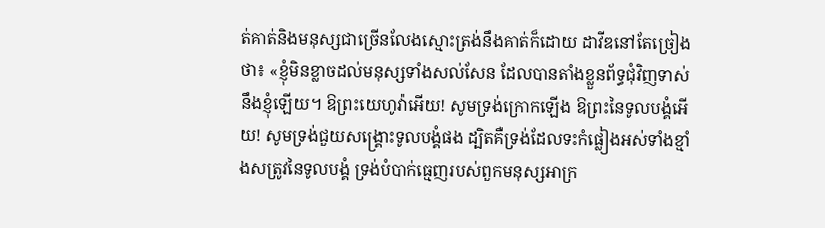ត់គាត់និងមនុស្សជាច្រើនលែងស្មោះត្រង់នឹងគាត់ក៏ដោយ ដាវីឌនៅតែច្រៀងថា៖ «ខ្ញុំមិនខ្លាចដល់មនុស្សទាំងសល់សែន ដែលបានតាំងខ្លួនព័ទ្ធជុំវិញទាស់នឹងខ្ញុំឡើយ។ ឱព្រះយេហូវ៉ាអើយ! សូមទ្រង់ក្រោកឡើង ឱព្រះនៃទូលបង្គំអើយ! សូមទ្រង់ជួយសង្គ្រោះទូលបង្គំផង ដ្បិតគឺទ្រង់ដែលទះកំផ្លៀងអស់ទាំងខ្មាំងសត្រូវនៃទូលបង្គំ ទ្រង់បំបាក់ធ្មេញរបស់ពួកមនុស្សអាក្រ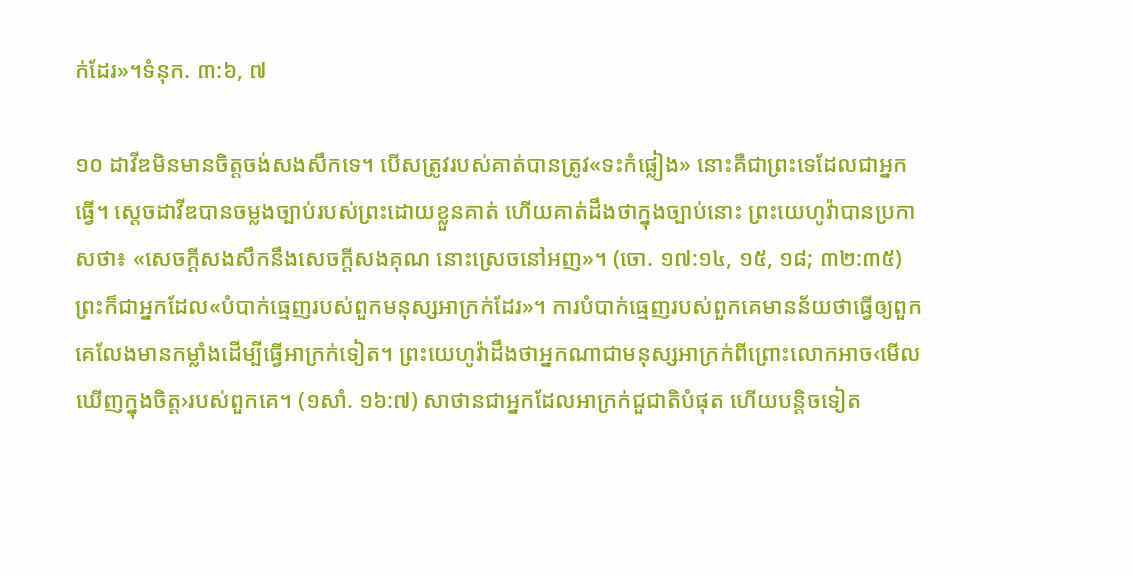ក់ដែរ»។ទំនុក. ៣:៦, ៧

១០ ដាវីឌមិនមានចិត្តចង់សងសឹកទេ។ បើសត្រូវរបស់គាត់បានត្រូវ«ទះកំផ្លៀង» នោះគឺជាព្រះទេដែលជាអ្នកធ្វើ។ ស្តេចដាវីឌបានចម្លងច្បាប់របស់ព្រះដោយខ្លួនគាត់ ហើយគាត់ដឹងថាក្នុងច្បាប់នោះ ព្រះយេហូវ៉ាបានប្រកាសថា៖ «សេចក្ដីសងសឹកនឹងសេចក្ដីសងគុណ នោះស្រេចនៅអញ»។ (ចោ. ១៧:១៤, ១៥, ១៨; ៣២:៣៥) ព្រះក៏ជាអ្នកដែល«បំបាក់ធ្មេញរបស់ពួកមនុស្សអាក្រក់ដែរ»។ ការបំបាក់ធ្មេញរបស់ពួកគេមានន័យថាធ្វើឲ្យពួកគេលែងមានកម្លាំងដើម្បីធ្វើអាក្រក់ទៀត។ ព្រះយេហូវ៉ាដឹងថាអ្នកណាជាមនុស្សអាក្រក់ពីព្រោះលោកអាច‹មើលឃើញក្នុងចិត្ត›របស់ពួកគេ។ (១សាំ. ១៦:៧) សាថានជាអ្នកដែលអាក្រក់ជួជាតិបំផុត ហើយបន្ដិចទៀត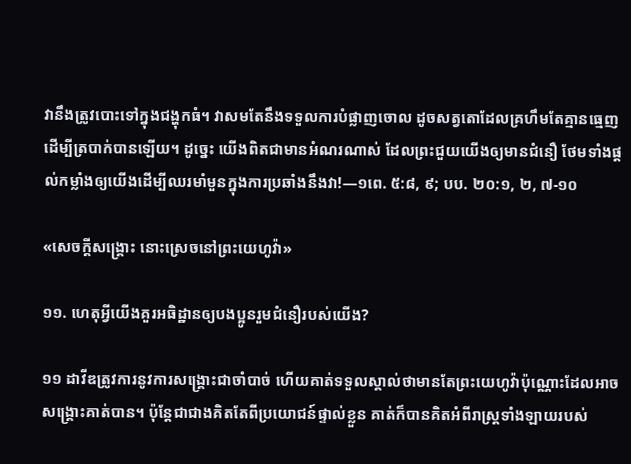វានឹងត្រូវបោះទៅក្នុងជង្ហុកធំ។ វាសមតែនឹងទទួលការបំផ្លាញចោល ដូចសត្វតោដែលគ្រហឹមតែគ្មានធ្មេញដើម្បីត្របាក់បានឡើយ។ ដូច្នេះ យើងពិតជាមានអំណរណាស់ ដែលព្រះជួយយើងឲ្យមានជំនឿ ថែមទាំងផ្ដល់កម្លាំងឲ្យយើងដើម្បីឈរមាំមួនក្នុងការប្រឆាំងនឹងវា!—១ពេ. ៥:៨, ៩; បប. ២០:១, ២, ៧-១០

«សេចក្ដីសង្គ្រោះ នោះស្រេចនៅព្រះយេហូវ៉ា»

១១. ហេតុអ្វីយើងគួរអធិដ្ឋានឲ្យបងប្អូនរួមជំនឿរបស់យើង?

១១ ដាវីឌត្រូវការនូវការសង្គ្រោះជាចាំបាច់ ហើយគាត់ទទួលស្គាល់ថាមានតែព្រះយេហូវ៉ាប៉ុណ្ណោះដែលអាចសង្គ្រោះគាត់បាន។ ប៉ុន្តែជាជាងគិតតែពីប្រយោជន៍ផ្ទាល់ខ្លួន គាត់ក៏បានគិតអំពីរាស្ត្រទាំងឡាយរបស់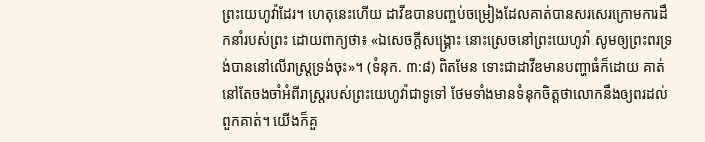ព្រះយេហូវ៉ាដែរ។ ហេតុនេះហើយ ដាវីឌបានបញ្ចប់ចម្រៀងដែលគាត់បានសរសេរក្រោមការដឹកនាំរបស់ព្រះ ដោយពាក្យថា៖ «ឯសេចក្ដីសង្គ្រោះ នោះស្រេចនៅព្រះយេហូវ៉ា សូមឲ្យព្រះពរទ្រង់បាននៅលើរាស្ត្រទ្រង់ចុះ»។ (ទំនុក. ៣:៨) ពិតមែន ទោះជាដាវីឌមានបញ្ហាធំក៏ដោយ គាត់នៅតែចងចាំអំពីរាស្ត្ររបស់ព្រះយេហូវ៉ាជាទូទៅ ថែមទាំងមានទំនុកចិត្តថាលោកនឹងឲ្យពរដល់ពួកគាត់។ យើងក៏គួ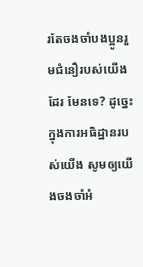រតែចងចាំបងប្អូនរួមជំនឿរបស់យើងដែរ មែនទេ? ដូច្នេះ ក្នុងការអធិដ្ឋានរបស់យើង សូមឲ្យយើងចងចាំអំ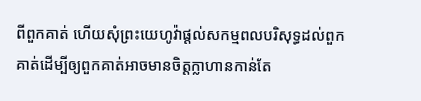ពីពួកគាត់ ហើយសុំព្រះយេហូវ៉ាផ្ដល់សកម្មពលបរិសុទ្ធដល់ពួកគាត់ដើម្បីឲ្យពួកគាត់អាចមានចិត្តក្លាហានកាន់តែ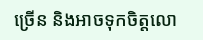ច្រើន និងអាចទុកចិត្តលោ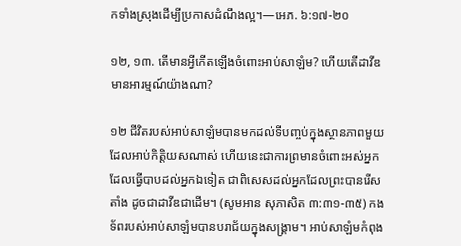កទាំងស្រុងដើម្បីប្រកាសដំណឹងល្អ។—អេភ. ៦:១៧-២០

១២, ១៣. តើមានអ្វីកើតឡើងចំពោះអាប់សាឡំម? ហើយតើដាវីឌមានអារម្មណ៍យ៉ាងណា?

១២ ជីវិតរបស់អាប់សាឡំមបានមកដល់ទីបញ្ចប់ក្នុងស្ថានភាពមួយដែលអាប់កិត្ដិយសណាស់ ហើយនេះជាការព្រមានចំពោះអស់អ្នកដែលធ្វើបាបដល់អ្នកឯទៀត ជាពិសេសដល់អ្នកដែលព្រះបានរើសតាំង ដូចជាដាវីឌជាដើម។ (សូមអាន សុភាសិត ៣:៣១-៣៥) កងទ័ពរបស់អាប់សាឡំមបានបរាជ័យក្នុងសង្គ្រាម។ អាប់សាឡំមកំពុង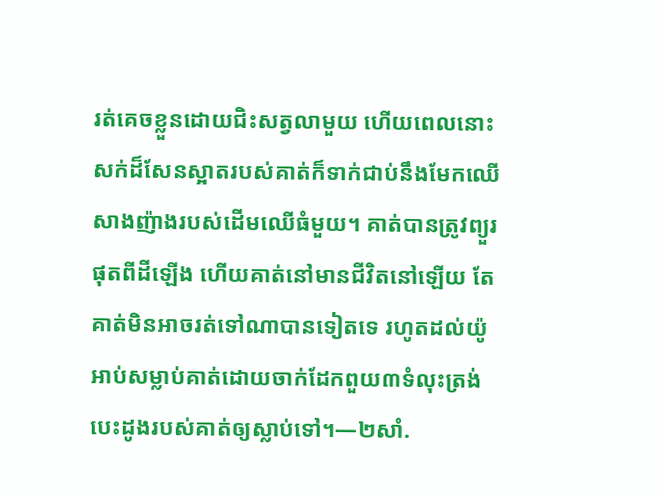រត់គេចខ្លួនដោយជិះសត្វលាមួយ ហើយពេលនោះសក់ដ៏សែនស្អាតរបស់គាត់ក៏ទាក់ជាប់នឹងមែកឈើសាងញ៉ាងរបស់ដើមឈើធំមួយ។ គាត់បានត្រូវព្យួរផុតពីដីឡើង ហើយគាត់នៅមានជីវិតនៅឡើយ តែគាត់មិនអាចរត់ទៅណាបានទៀតទេ រហូតដល់យ៉ូអាប់សម្លាប់គាត់ដោយចាក់ដែកពួយ៣ទំលុះត្រង់បេះដូងរបស់គាត់ឲ្យស្លាប់ទៅ។—២សាំ.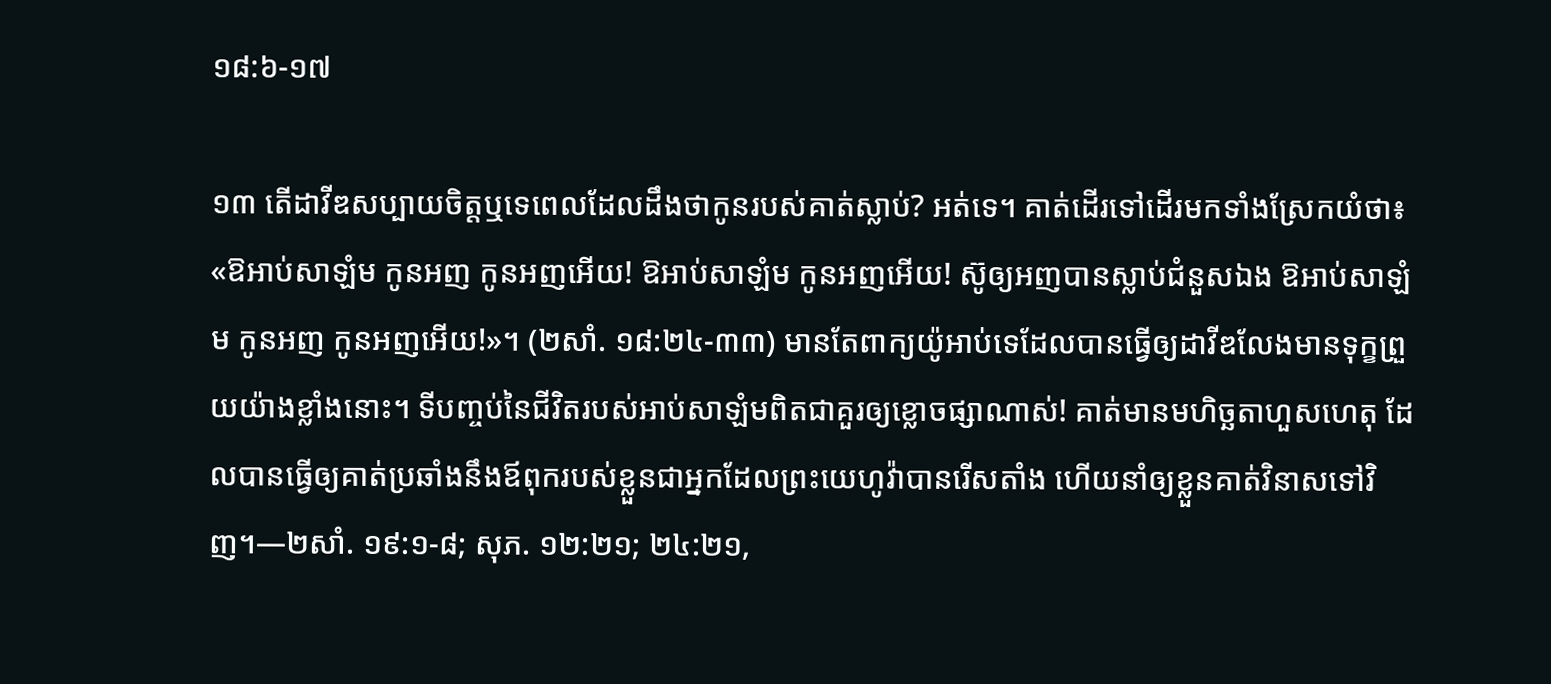១៨:៦-១៧

១៣ តើដាវីឌសប្បាយចិត្តឬទេពេលដែលដឹងថាកូនរបស់គាត់ស្លាប់? អត់ទេ។ គាត់ដើរទៅដើរមកទាំងស្រែកយំថា៖ «ឱអាប់សាឡំម កូនអញ កូនអញអើយ! ឱអាប់សាឡំម កូនអញអើយ! ស៊ូឲ្យអញបានស្លាប់ជំនួសឯង ឱអាប់សាឡំម កូនអញ កូនអញអើយ!»។ (២សាំ. ១៨:២៤-៣៣) មានតែពាក្យយ៉ូអាប់ទេដែលបានធ្វើឲ្យដាវីឌលែងមានទុក្ខព្រួយយ៉ាងខ្លាំងនោះ។ ទីបញ្ចប់នៃជីវិតរបស់អាប់សាឡំមពិតជាគួរឲ្យខ្លោចផ្សាណាស់! គាត់មានមហិច្ឆតាហួសហេតុ ដែលបានធ្វើឲ្យគាត់ប្រឆាំងនឹងឪពុករបស់ខ្លួនជាអ្នកដែលព្រះយេហូវ៉ាបានរើសតាំង ហើយនាំឲ្យខ្លួនគាត់វិនាសទៅវិញ។—២សាំ. ១៩:១-៨; សុភ. ១២:២១; ២៤:២១,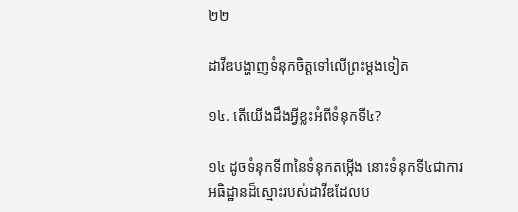២២

ដាវីឌបង្ហាញទំនុកចិត្តទៅលើព្រះម្ដងទៀត

១៤. តើយើងដឹងអ្វីខ្លះអំពីទំនុកទី៤?

១៤ ដូចទំនុកទី៣នៃទំនុកតម្កើង នោះទំនុកទី៤ជាការអធិដ្ឋានដ៏ស្មោះរបស់ដាវីឌដែលប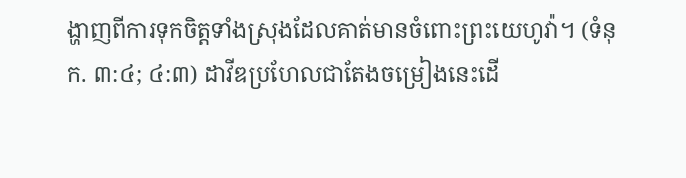ង្ហាញពីការទុកចិត្តទាំងស្រុងដែលគាត់មានចំពោះព្រះយេហូវ៉ា។ (ទំនុក. ៣:៤; ៤:៣) ដាវីឌប្រហែលជាតែងចម្រៀងនេះដើ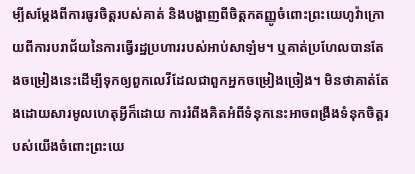ម្បីសម្ដែងពីការធូរចិត្តរបស់គាត់ និងបង្ហាញពីចិត្តកតញ្ញូចំពោះព្រះយេហូវ៉ាក្រោយពីការបរាជ័យនៃការធ្វើរដ្ឋប្រហាររបស់អាប់សាឡំម។ ឬគាត់ប្រហែលបានតែងចម្រៀងនេះដើម្បីទុកឲ្យពួកលេវីដែលជាពួកអ្នកចម្រៀងច្រៀង។ មិនថាគាត់តែងដោយសារមូលហេតុអ្វីក៏ដោយ ការរំពឹងគិតអំពីទំនុកនេះអាចពង្រឹងទំនុកចិត្តរបស់យើងចំពោះព្រះយេ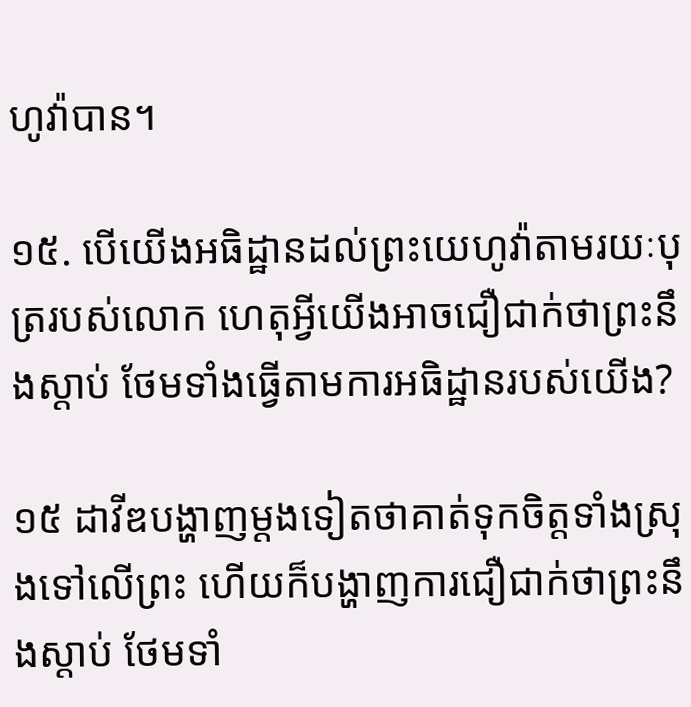ហូវ៉ាបាន។

១៥. បើយើងអធិដ្ឋានដល់ព្រះយេហូវ៉ាតាមរយៈបុត្ររបស់លោក ហេតុអ្វីយើងអាចជឿជាក់ថាព្រះនឹងស្ដាប់ ថែមទាំងធ្វើតាមការអធិដ្ឋានរបស់យើង?

១៥ ដាវីឌបង្ហាញម្ដងទៀតថាគាត់ទុកចិត្តទាំងស្រុងទៅលើព្រះ ហើយក៏បង្ហាញការជឿជាក់ថាព្រះនឹងស្ដាប់ ថែមទាំ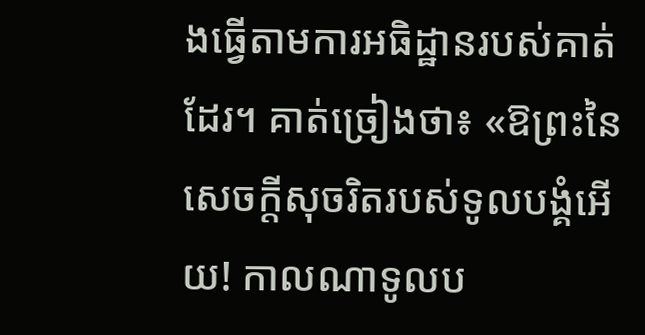ងធ្វើតាមការអធិដ្ឋានរបស់គាត់ដែរ។ គាត់ច្រៀងថា៖ «ឱព្រះនៃសេចក្ដីសុចរិតរបស់ទូលបង្គំអើយ! កាលណាទូលប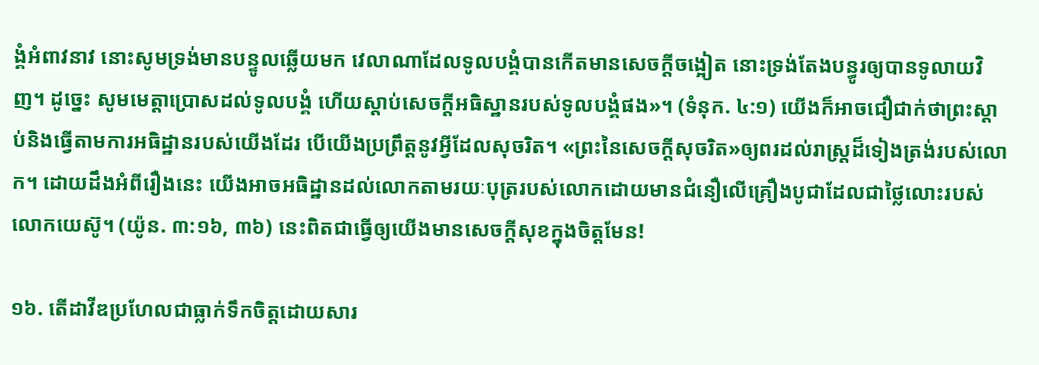ង្គំអំពាវនាវ នោះសូមទ្រង់មានបន្ទូលឆ្លើយមក វេលាណាដែលទូលបង្គំបានកើតមានសេចក្ដីចង្អៀត នោះទ្រង់តែងបន្ធូរឲ្យបានទូលាយវិញ។ ដូច្នេះ សូមមេត្ដាប្រោសដល់ទូលបង្គំ ហើយស្ដាប់សេចក្ដីអធិស្ឋានរបស់ទូលបង្គំផង»។ (ទំនុក. ៤:១) យើងក៏អាចជឿជាក់ថាព្រះស្ដាប់និងធ្វើតាមការអធិដ្ឋានរបស់យើងដែរ បើយើងប្រព្រឹត្តនូវអ្វីដែលសុចរិត។ «ព្រះនៃសេចក្ដីសុចរិត»ឲ្យពរដល់រាស្ត្រដ៏ទៀងត្រង់របស់លោក។ ដោយដឹងអំពីរឿងនេះ យើងអាចអធិដ្ឋានដល់លោកតាមរយៈបុត្ររបស់លោកដោយមានជំនឿលើគ្រឿងបូជាដែលជាថ្លៃលោះរបស់លោកយេស៊ូ។ (យ៉ូន. ៣:១៦, ៣៦) នេះពិតជាធ្វើឲ្យយើងមានសេចក្ដីសុខក្នុងចិត្តមែន!

១៦. តើដាវីឌប្រហែលជាធ្លាក់ទឹកចិត្តដោយសារ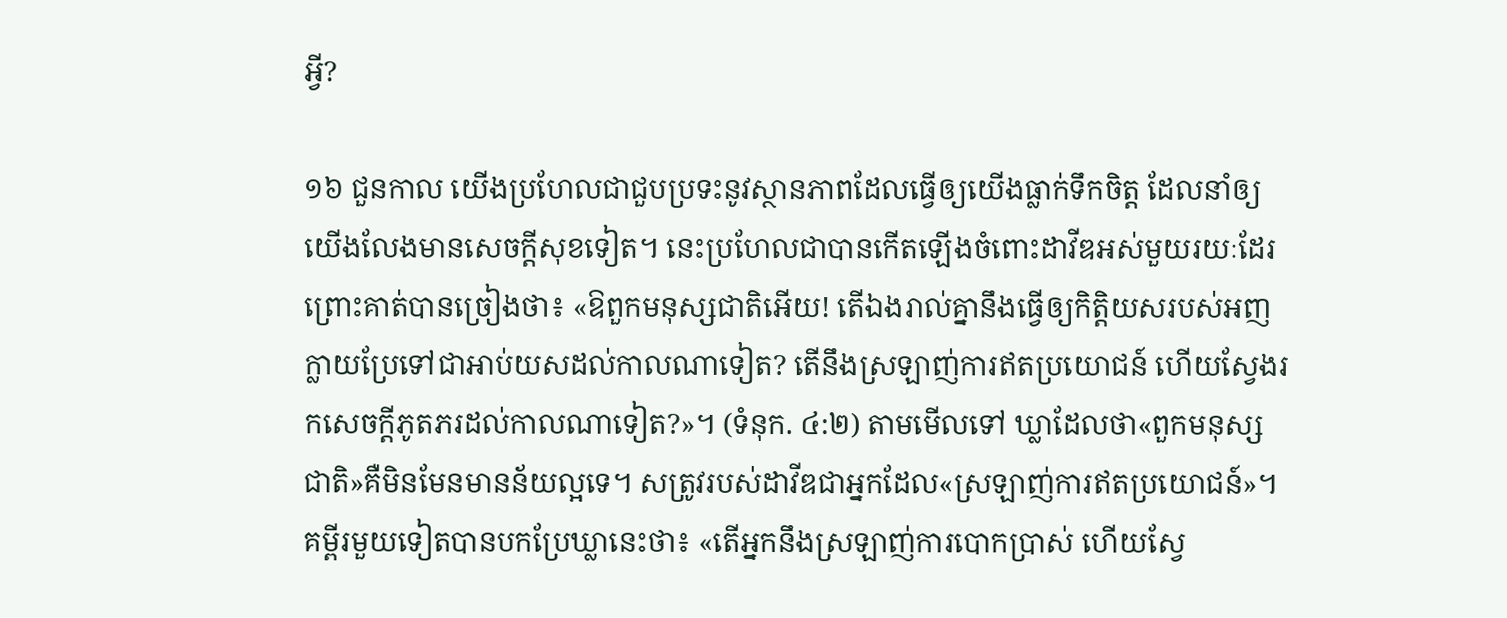អ្វី?

១៦ ជួនកាល យើងប្រហែលជាជួបប្រទះនូវស្ថានភាពដែលធ្វើឲ្យយើងធ្លាក់ទឹកចិត្ត ដែលនាំឲ្យយើងលែងមានសេចក្ដីសុខទៀត។ នេះប្រហែលជាបានកើតឡើងចំពោះដាវីឌអស់មួយរយៈដែរ ព្រោះគាត់បានច្រៀងថា៖ «ឱពួកមនុស្សជាតិអើយ! តើឯងរាល់គ្នានឹងធ្វើឲ្យកិត្ដិយសរបស់អញក្លាយប្រែទៅជាអាប់យសដល់កាលណាទៀត? តើនឹងស្រឡាញ់ការឥតប្រយោជន៍ ហើយស្វែងរកសេចក្ដីភូតភរដល់កាលណាទៀត?»។ (ទំនុក. ៤:២) តាមមើលទៅ ឃ្លាដែលថា«ពួកមនុស្សជាតិ»គឺមិនមែនមានន័យល្អទេ។ សត្រូវរបស់ដាវីឌជាអ្នកដែល«ស្រឡាញ់ការឥតប្រយោជន៍»។ គម្ពីរមួយទៀតបានបកប្រែឃ្លានេះថា៖ «តើអ្នកនឹងស្រឡាញ់ការបោកប្រាស់ ហើយស្វែ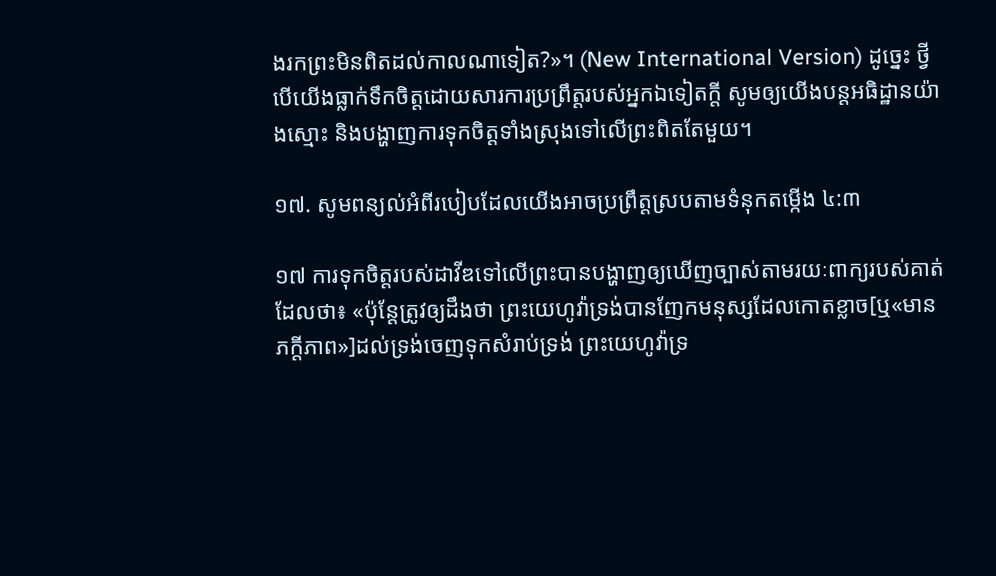ងរកព្រះមិនពិតដល់កាលណាទៀត?»។ (New International Version) ដូច្នេះ ថ្វីបើយើងធ្លាក់ទឹកចិត្តដោយសារការប្រព្រឹត្តរបស់អ្នកឯទៀតក្ដី សូមឲ្យយើងបន្តអធិដ្ឋានយ៉ាងស្មោះ និងបង្ហាញការទុកចិត្តទាំងស្រុងទៅលើព្រះពិតតែមួយ។

១៧. សូមពន្យល់អំពីរបៀបដែលយើងអាចប្រព្រឹត្តស្របតាមទំនុកតម្កើង ៤:៣

១៧ ការទុកចិត្តរបស់ដាវីឌទៅលើព្រះបានបង្ហាញឲ្យឃើញច្បាស់តាមរយៈពាក្យរបស់គាត់ដែលថា៖ «ប៉ុន្តែត្រូវឲ្យដឹងថា ព្រះយេហូវ៉ាទ្រង់បានញែកមនុស្សដែលកោតខ្លាច[ឬ«មានភក្ដីភាព»]ដល់ទ្រង់ចេញទុកសំរាប់ទ្រង់ ព្រះយេហូវ៉ាទ្រ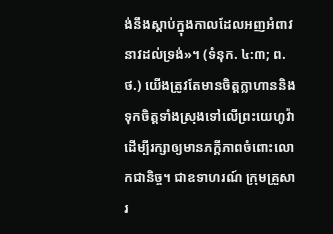ង់នឹងស្ដាប់ក្នុងកាលដែលអញអំពាវនាវដល់ទ្រង់»។ (ទំនុក. ៤:៣; ព.ថ.) យើងត្រូវតែមានចិត្តក្លាហាននិងទុកចិត្តទាំងស្រុងទៅលើព្រះយេហូវ៉ាដើម្បីរក្សាឲ្យមានភក្ដីភាពចំពោះលោកជានិច្ច។ ជាឧទាហរណ៍ ក្រុមគ្រួសារ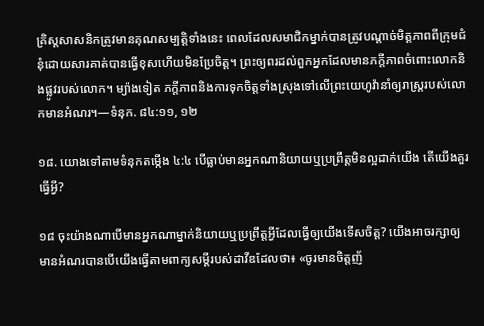គ្រិស្តសាសនិកត្រូវមានគុណសម្បត្ដិទាំងនេះ ពេលដែលសមាជិកម្នាក់បានត្រូវបណ្ដាច់មិត្តភាពពីក្រុមជំនុំដោយសារគាត់បានធ្វើខុសហើយមិនប្រែចិត្ត។ ព្រះឲ្យពរដល់ពួកអ្នកដែលមានភក្ដីភាពចំពោះលោកនិងផ្លូវរបស់លោក។ ម្យ៉ាងទៀត ភក្ដីភាពនិងការទុកចិត្តទាំងស្រុងទៅលើព្រះយេហូវ៉ានាំឲ្យរាស្ត្ររបស់លោកមានអំណរ។—ទំនុក. ៨៤:១១, ១២

១៨. យោងទៅតាមទំនុកតម្កើង ៤:៤ បើធ្លាប់មានអ្នកណានិយាយឬប្រព្រឹត្តមិនល្អដាក់យើង តើយើងគួរធ្វើអ្វី?

១៨ ចុះយ៉ាងណាបើមានអ្នកណាម្នាក់និយាយឬប្រព្រឹត្តអ្វីដែលធ្វើឲ្យយើងទើសចិត្ត? យើងអាចរក្សាឲ្យមានអំណរបានបើយើងធ្វើតាមពាក្យសម្ដីរបស់ដាវីឌដែលថា៖ «ចូរមានចិត្តញ័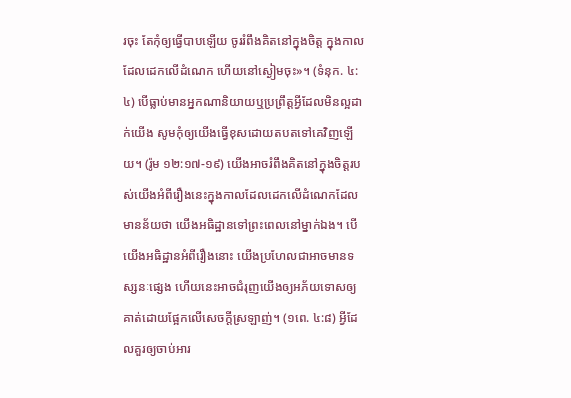រចុះ តែកុំឲ្យធ្វើបាបឡើយ ចូររំពឹងគិតនៅក្នុងចិត្ត ក្នុងកាលដែលដេកលើដំណេក ហើយនៅស្ងៀមចុះ»។ (ទំនុក. ៤:៤) បើធ្លាប់មានអ្នកណានិយាយឬប្រព្រឹត្តអ្វីដែលមិនល្អដាក់យើង សូមកុំឲ្យយើងធ្វើខុសដោយតបតទៅគេវិញឡើយ។ (រ៉ូម ១២:១៧-១៩) យើងអាចរំពឹងគិតនៅក្នុងចិត្តរបស់យើងអំពីរឿងនេះក្នុងកាលដែលដេកលើដំណេកដែលមានន័យថា យើងអធិដ្ឋានទៅព្រះពេលនៅម្នាក់ឯង។ បើយើងអធិដ្ឋានអំពីរឿងនោះ យើងប្រហែលជាអាចមានទស្សនៈផ្សេង ហើយនេះអាចជំរុញយើងឲ្យអភ័យទោសឲ្យគាត់ដោយផ្អែកលើសេចក្ដីស្រឡាញ់។ (១ពេ. ៤:៨) អ្វីដែលគួរឲ្យចាប់អារ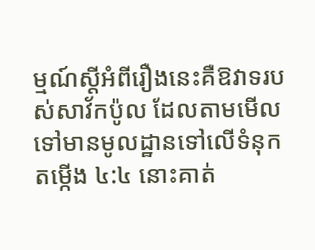ម្មណ៍ស្តីអំពីរឿងនេះគឺឱវាទរបស់សាវ័កប៉ូល ដែលតាមមើលទៅមានមូលដ្ឋានទៅលើទំនុកតម្កើង ៤:៤ នោះគាត់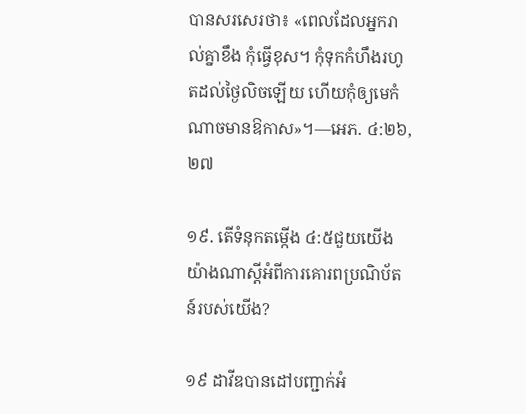បានសរសេរថា៖ «ពេលដែលអ្នករាល់គ្នាខឹង កុំធ្វើខុស។ កុំទុកកំហឹងរហូតដល់ថ្ងៃលិចឡើយ ហើយកុំឲ្យមេកំណាចមានឱកាស»។—អេភ. ៤:២៦, ២៧

១៩. តើទំនុកតម្កើង ៤:៥ជួយយើងយ៉ាងណាស្តីអំពីការគោរពប្រណិប័តន៍របស់យើង?

១៩ ដាវីឌបានដៅបញ្ជាក់អំ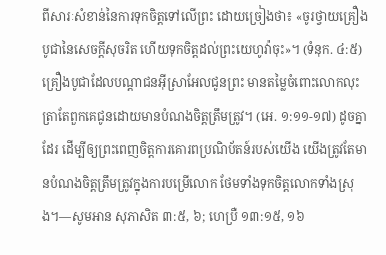ពីសារៈសំខាន់នៃការទុកចិត្តទៅលើព្រះ ដោយច្រៀងថា៖ «ចូរថ្វាយគ្រឿងបូជានៃសេចក្ដីសុចរិត ហើយទុកចិត្តដល់ព្រះយេហូវ៉ាចុះ»។ (ទំនុក. ៤:៥) គ្រឿងបូជាដែលបណ្ដាជនអ៊ីស្រាអែលជូនព្រះ មានតម្លៃចំពោះលោកលុះត្រាតែពួកគេជូនដោយមានបំណងចិត្តត្រឹមត្រូវ។ (អេ. ១:១១-១៧) ដូចគ្នាដែរ ដើម្បីឲ្យព្រះពេញចិត្តការគោរពប្រណិប័តន៍របស់យើង យើងត្រូវតែមានបំណងចិត្តត្រឹមត្រូវក្នុងការបម្រើលោក ថែមទាំងទុកចិត្តលោកទាំងស្រុង។—សូមអាន សុភាសិត ៣:៥, ៦; ហេប្រឺ ១៣:១៥, ១៦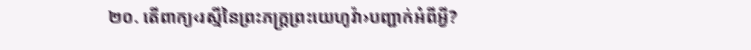២០. តើពាក្យ‹រស្មីនៃព្រះភក្ដ្រព្រះយេហូវ៉ា›បញ្ជាក់អំពីអ្វី?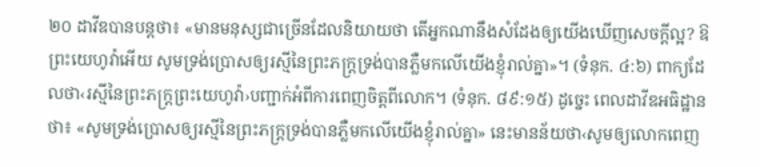២០ ដាវីឌបានបន្តថា៖ «មានមនុស្សជាច្រើនដែលនិយាយថា តើអ្នកណានឹងសំដែងឲ្យយើងឃើញសេចក្ដីល្អ? ឱព្រះយេហូវ៉ាអើយ សូមទ្រង់ប្រោសឲ្យរស្មីនៃព្រះភក្ដ្រទ្រង់បានភ្លឺមកលើយើងខ្ញុំរាល់គ្នា»។ (ទំនុក. ៤:៦) ពាក្យដែលថា‹រស្មីនៃព្រះភក្ដ្រព្រះយេហូវ៉ា›បញ្ជាក់អំពីការពេញចិត្តពីលោក។ (ទំនុក. ៨៩:១៥) ដូច្នេះ ពេលដាវីឌអធិដ្ឋានថា៖ «សូមទ្រង់ប្រោសឲ្យរស្មីនៃព្រះភក្ដ្រទ្រង់បានភ្លឺមកលើយើងខ្ញុំរាល់គ្នា» នេះមានន័យថា‹សូមឲ្យលោកពេញ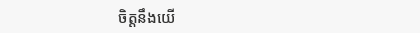ចិត្តនឹងយើ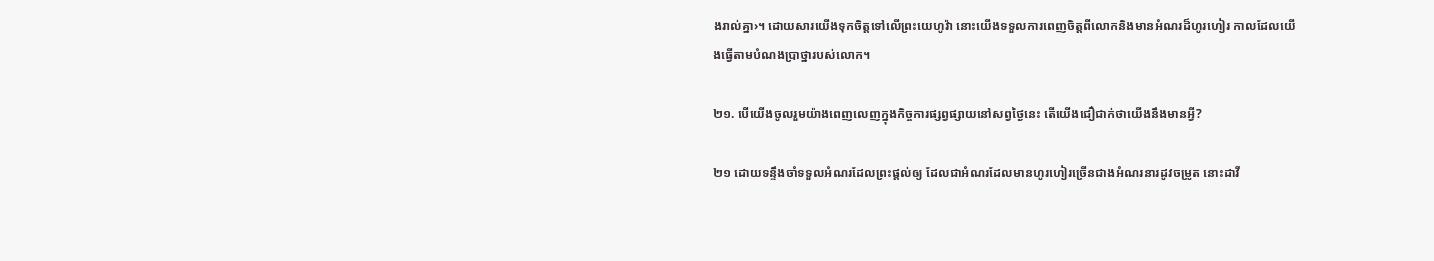ងរាល់គ្នា›។ ដោយសារយើងទុកចិត្តទៅលើព្រះយេហូវ៉ា នោះយើងទទួលការពេញចិត្តពីលោកនិងមានអំណរដ៏ហូរហៀរ កាលដែលយើងធ្វើតាមបំណងប្រាថ្នារបស់លោក។

២១. បើយើងចូលរួមយ៉ាងពេញលេញក្នុងកិច្ចការផ្សព្វផ្សាយនៅសព្វថ្ងៃនេះ តើយើងជឿជាក់ថាយើងនឹងមានអ្វី?

២១ ដោយទន្ទឹងចាំទទួលអំណរដែលព្រះផ្ដល់ឲ្យ ដែលជាអំណរដែលមានហូរហៀរច្រើនជាងអំណរនារដូវចម្រូត នោះដាវី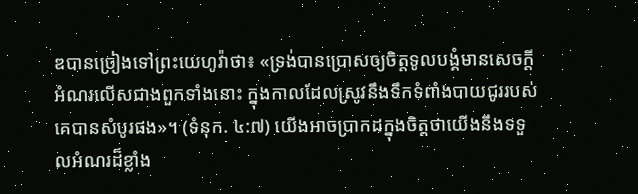ឌបានច្រៀងទៅព្រះយេហូវ៉ាថា៖ «ទ្រង់បានប្រោសឲ្យចិត្តទូលបង្គំមានសេចក្ដីអំណរលើសជាងពួកទាំងនោះ ក្នុងកាលដែលស្រូវនឹងទឹកទំពាំងបាយជូររបស់គេបានសំបូរផង»។ (ទំនុក. ៤:៧) យើងអាចប្រាកដក្នុងចិត្តថាយើងនឹងទទួលអំណរដ៏ខ្លាំង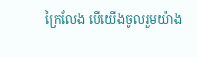ក្រៃលែង បើយើងចូលរួមយ៉ាង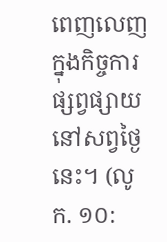ពេញលេញក្នុងកិច្ចការផ្សព្វផ្សាយនៅសព្វថ្ងៃនេះ។ (លូក. ១០: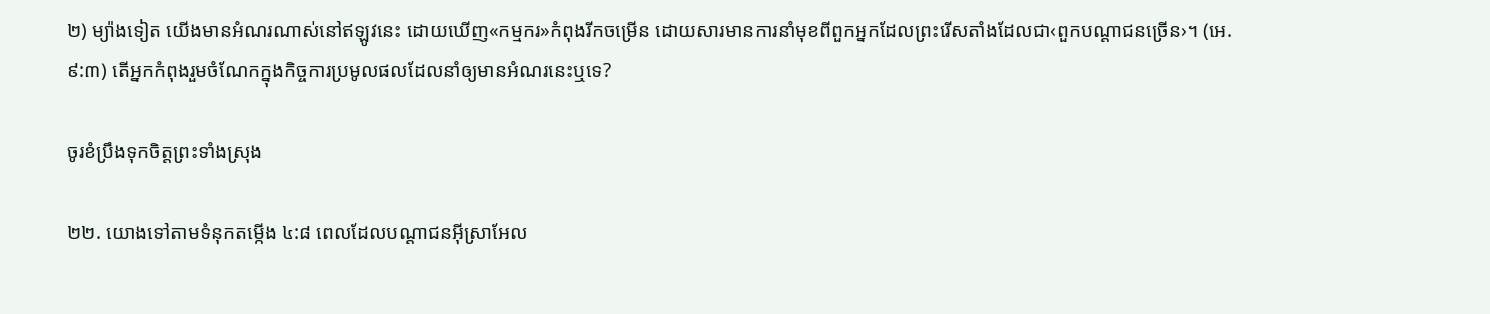២) ម្យ៉ាងទៀត យើងមានអំណរណាស់នៅឥឡូវនេះ ដោយឃើញ«កម្មករ»កំពុងរីកចម្រើន ដោយសារមានការនាំមុខពីពួកអ្នកដែលព្រះរើសតាំងដែលជា‹ពួកបណ្ដាជនច្រើន›។ (អេ. ៩:៣) តើអ្នកកំពុងរួមចំណែកក្នុងកិច្ចការប្រមូលផលដែលនាំឲ្យមានអំណរនេះឬទេ?

ចូរខំប្រឹងទុកចិត្តព្រះទាំងស្រុង

២២. យោងទៅតាមទំនុកតម្កើង ៤:៨ ពេលដែលបណ្ដាជនអ៊ីស្រាអែល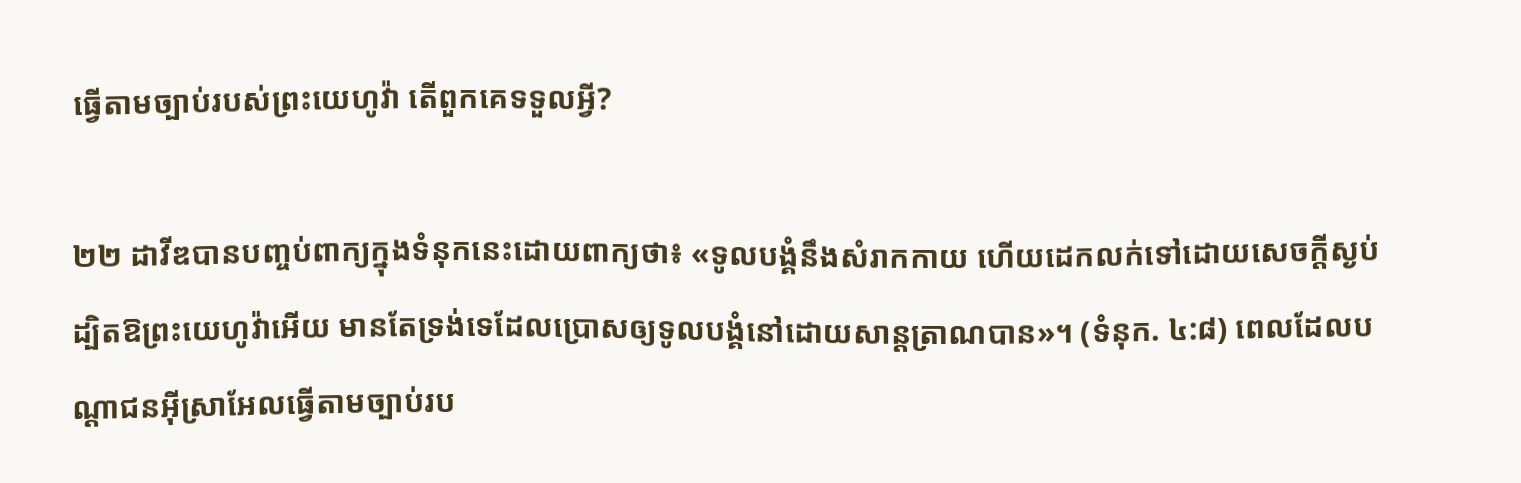ធ្វើតាមច្បាប់របស់ព្រះយេហូវ៉ា តើពួកគេទទួលអ្វី?

២២ ដាវីឌបានបញ្ចប់ពាក្យក្នុងទំនុកនេះដោយពាក្យថា៖ «ទូលបង្គំនឹងសំរាកកាយ ហើយដេកលក់ទៅដោយសេចក្ដីស្ងប់ ដ្បិតឱព្រះយេហូវ៉ាអើយ មានតែទ្រង់ទេដែលប្រោសឲ្យទូលបង្គំនៅដោយសាន្តត្រាណបាន»។ (ទំនុក. ៤:៨) ពេលដែលបណ្ដាជនអ៊ីស្រាអែលធ្វើតាមច្បាប់រប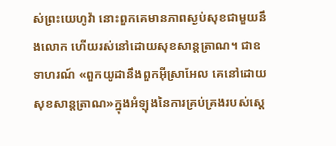ស់ព្រះយេហូវ៉ា នោះពួកគេមានភាពស្ងប់សុខជាមួយនឹងលោក ហើយរស់នៅដោយសុខសាន្តត្រាណ។ ជាឧទាហរណ៍ «ពួកយូដានឹងពួកអ៊ីស្រាអែល គេនៅដោយសុខសាន្តត្រាណ»ក្នុងអំឡុងនៃការគ្រប់គ្រងរបស់ស្តេ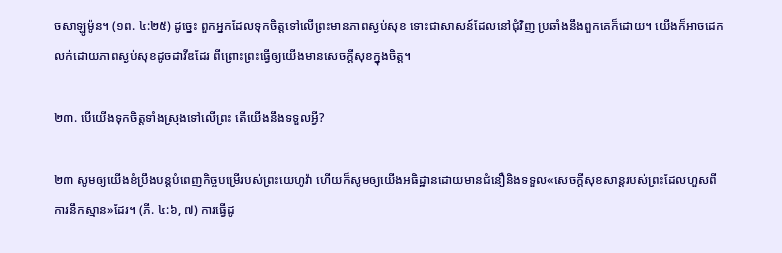ចសាឡូម៉ូន។ (១ព. ៤:២៥) ដូច្នេះ ពួកអ្នកដែលទុកចិត្តទៅលើព្រះមានភាពស្ងប់សុខ ទោះជាសាសន៍ដែលនៅជុំវិញ ប្រឆាំងនឹងពួកគេក៏ដោយ។ យើងក៏អាចដេកលក់ដោយភាពស្ងប់សុខដូចដាវីឌដែរ ពីព្រោះព្រះធ្វើឲ្យយើងមានសេចក្ដីសុខក្នុងចិត្ត។

២៣. បើយើងទុកចិត្តទាំងស្រុងទៅលើព្រះ តើយើងនឹងទទួលអ្វី?

២៣ សូមឲ្យយើងខំប្រឹងបន្តបំពេញកិច្ចបម្រើរបស់ព្រះយេហូវ៉ា ហើយក៏សូមឲ្យយើងអធិដ្ឋានដោយមានជំនឿនិងទទួល«សេចក្ដីសុខសាន្តរបស់ព្រះដែលហួសពីការនឹកស្មាន»ដែរ។ (ភី. ៤:៦, ៧) ការធ្វើដូ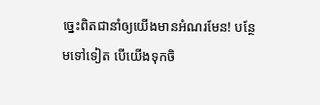ច្នេះពិតជានាំឲ្យយើងមានអំណរមែន! បន្ថែមទៅទៀត បើយើងទុកចិ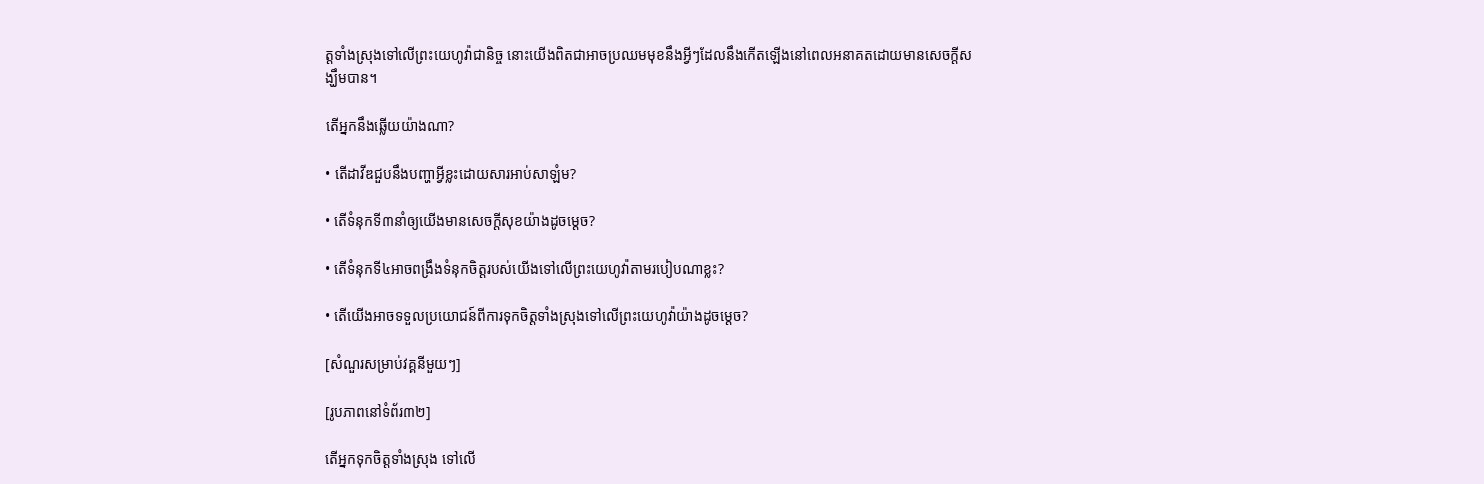ត្តទាំងស្រុងទៅលើព្រះយេហូវ៉ាជានិច្ច នោះយើងពិតជាអាចប្រឈមមុខនឹងអ្វីៗដែលនឹងកើតឡើងនៅពេលអនាគតដោយមានសេចក្ដីសង្ឃឹមបាន។

តើអ្នកនឹងឆ្លើយយ៉ាងណា?

• តើដាវីឌជួបនឹងបញ្ហាអ្វីខ្លះដោយសារអាប់សាឡំម?

• តើទំនុកទី៣នាំឲ្យយើងមានសេចក្ដីសុខយ៉ាងដូចម្ដេច?

• តើទំនុកទី៤អាចពង្រឹងទំនុកចិត្តរបស់យើងទៅលើព្រះយេហូវ៉ាតាមរបៀបណាខ្លះ?

• តើយើងអាចទទួលប្រយោជន៍ពីការទុកចិត្តទាំងស្រុងទៅលើព្រះយេហូវ៉ាយ៉ាងដូចម្ដេច?

[សំណួរសម្រាប់វគ្គនីមួយៗ]

[រូបភាពនៅទំព័រ៣២]

តើអ្នកទុកចិត្តទាំងស្រុង ទៅលើ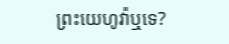ព្រះយេហូវ៉ាឬទេ?